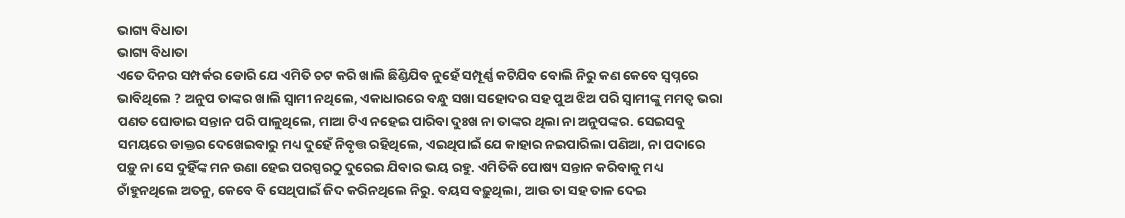ଭାଗ୍ୟ ବିଧାତା
ଭାଗ୍ୟ ବିଧାତା
ଏତେ ଦିନର ସମ୍ପର୍କର ଡୋରି ଯେ ଏମିତି ଚଟ କରି ଖାଲି ଛିଣ୍ଡିଯିବ ନୁହେଁ ସମ୍ପୂର୍ଣ୍ଣ କଟିଯିବ ବୋଲି ନିରୁ କଣ କେବେ ସ୍ୱପ୍ନରେ ଭାବିଥିଲେ ? ଅନୁପ ତାଙ୍କର ଖାଲି ସ୍ୱାମୀ ନଥିଲେ, ଏକାଧାରରେ ବନ୍ଧୁ ସଖା ସହୋଦର ସହ ପୁଅ ଝିଅ ପରି ସ୍ୱାମୀଙ୍କୁ ମମତ୍ୱ ଭରା ପଣତ ଘୋଡାଇ ସନ୍ତାନ ପରି ପାଳୁଥିଲେ, ମାଆ ଟିଏ ନହେଇ ପାରିବା ଦୁଃଖ ନା ତାଙ୍କର ଥିଲା ନା ଅନୁପଙ୍କର. ସେଇସବୁ ସମୟରେ ଡାକ୍ତର ଦେଖେଇବାରୁ ମଧ୍ୟ ଦୁହେଁ ନିବୃତ୍ତ ରହିଥିଲେ, ଏଇଥିପାଇଁ ଯେ କାହାର ନଇପାରିଲା ପଣିଆ, ନା ପଦାରେ ପଡ଼ୁ ନା ସେ ଦୁହିଁଙ୍କ ମନ ଉଣା ହେଇ ପରସ୍ପରଠୁ ଦୁରେଇ ଯିବାର ଭୟ ରହୁ. ଏମିତିକି ପୋଷ୍ୟ ସନ୍ତାନ କରିବାକୁ ମଧ୍ୟ ଚାଁହୁନଥିଲେ ଅତନୁ, କେବେ ବି ସେଥିପାଇଁ ଜିଦ କରିନଥିଲେ ନିରୁ. ବୟସ ବଢ଼ୁଥିଲା, ଆଉ ତା ସହ ତାଳ ଦେଇ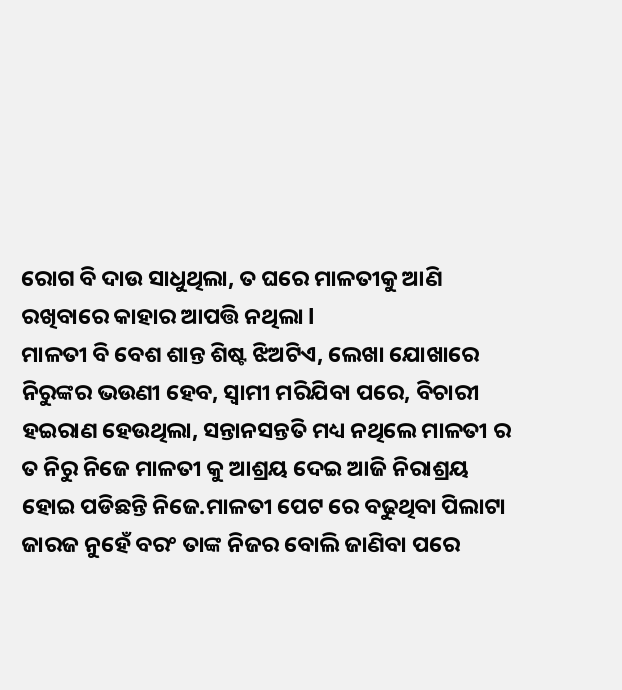ରୋଗ ବି ଦାଉ ସାଧୁଥିଲା, ତ ଘରେ ମାଳତୀକୁ ଆଣି ରଖିବାରେ କାହାର ଆପତ୍ତି ନଥିଲା l
ମାଳତୀ ବି ବେଶ ଶାନ୍ତ ଶିଷ୍ଟ ଝିଅଟିଏ, ଲେଖା ଯୋଖାରେ ନିରୁଙ୍କର ଭଉଣୀ ହେବ, ସ୍ୱାମୀ ମରିଯିବା ପରେ, ବିଚାରୀ ହଇରାଣ ହେଉଥିଲା, ସନ୍ତାନସନ୍ତତି ମଧ୍ୟ ନଥିଲେ ମାଳତୀ ର ତ ନିରୁ ନିଜେ ମାଳତୀ କୁ ଆଶ୍ରୟ ଦେଇ ଆଜି ନିରାଶ୍ରୟ ହୋଇ ପଡିଛନ୍ତି ନିଜେ.ମାଳତୀ ପେଟ ରେ ବଢୁଥିବା ପିଲାଟା ଜାରଜ ନୁହେଁ ବରଂ ତାଙ୍କ ନିଜର ବୋଲି ଜାଣିବା ପରେ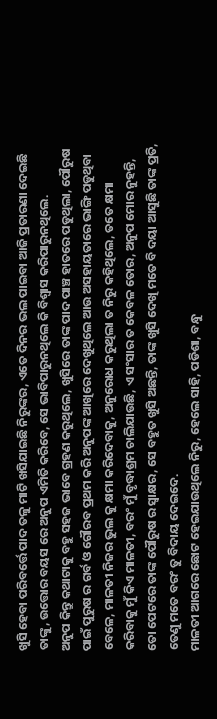ଖୁସି ହେବା ପରିବର୍ତ୍ତେ ପାଦ ତଳୁ ମାଟି ଖସିଯାଇଛି ନିରୁଙ୍କର, ଏତେ ଦିନର ଭଲ ପାଇବା ଆଜି ପ୍ରତାରଣା ଦେଇଛି ତାଙ୍କୁ, ଉତ୍ତୋର ବୟସ ରେ ଅନୁପ ଏମିତି କରିବେ, ସେ ଭାବିପାରୁନଥିଲେ କି ବିଶ୍ୱାସ କରିପାରୁନଥିଲେ.
ଅନୁପ କିନ୍ତୁ କଥାଟାକୁ ବହୁ ସହଜ ଭାବେ ଗ୍ରହଣ କରୁଥିଲେ, ଖୁସିରେ ତାଙ୍କ ପାଦ ପାଞ୍ଚ ହାତରେ ପଡୁଥିଲା, ପୌରୁଷ ପାଇଁ ପୁରୁଷ ର ଗର୍ବ ଓ ଗୌରବ ପ୍ରଥମ କରି ଅନୁପଙ୍କ ଆଖିରେ ଦେଖୁଥିଲେ ଆଉ ଅସହାୟତାରେ ଭାଙ୍ଗି ପଡୁଥିବା ବେଳେ, ମାଳତୀ ନିଜର ଭୁଲ କୁ କ୍ଷମା କରିଦେବାକୁ, ଅନୁରୋଧ କରୁଥିଲା ତ ନିରୁ କହିଥିଲେ, ତତେ କ୍ଷମା କରିବାକୁ ମୁଁ କିଏ ମାଳତୀ, ବରଂ ମୁଁ ବୃଦ୍ଧାଶ୍ରମ ଚାଲିଯାଉଛି, ଏ ସଂସାର ତ କେବଳ ତୋର, ଅନୁପ ମୋର ନୁହନ୍ତି, ତୋ ପେଟରେ ତାଙ୍କ ପୌରୁଷ ର ସ୍ବାକ୍ଷର, ସେ ବହୁତ ଖୁସି ଅଛନ୍ତି, ତାଙ୍କ ଖୁସି ଦେଖି ମତେ ବି ଦୟା ଆସୁଛି ତାଙ୍କ ପ୍ରତି, ତେଣୁ ମତେ ବରଂ ତୁ ବିଦାୟ ଦେଇଦେ.
ମାଳତୀ ଆଗରେ ଛୋଟ ହେଇଯାଉଥିଲେ ନିରୁ, ହେଲେ ସାହି, ପଡିଶା, ବନ୍ଧୁ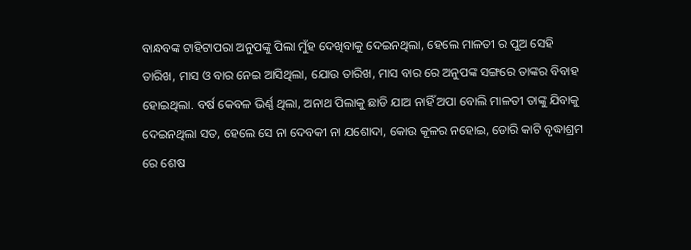ବାନ୍ଧବଙ୍କ ଟାହିଟାପରା ଅନୁପଙ୍କୁ ପିଲା ମୁଁହ ଦେଖିବାକୁ ଦେଇନଥିଲା, ହେଲେ ମାଳତୀ ର ପୁଅ ସେହି ତାରିଖ, ମାସ ଓ ବାର ନେଇ ଆସିଥିଲା, ଯୋଉ ତାରିଖ, ମାସ ବାର ରେ ଅନୁପଙ୍କ ସଙ୍ଗରେ ତାଙ୍କର ବିବାହ ହୋଇଥିଲା. ବର୍ଷ କେବଳ ଭିର୍ଣ୍ଣ ଥିଲା, ଅନାଥ ପିଲାକୁ ଛାଡି ଯାଅ ନାହିଁ ଅପା ବୋଲି ମାଳତୀ ତାଙ୍କୁ ଯିବାକୁ ଦେଇନଥିଲା ସତ, ହେଲେ ସେ ନା ଦେବକୀ ନା ଯଶୋଦା, କୋଉ କୂଳର ନହୋଇ, ଡୋରି କାଟି ବୃଦ୍ଧାଶ୍ରମ ରେ ଶେଷ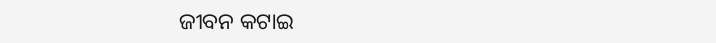ଜୀବନ କଟାଇ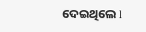ଦେଇଥିଲେ l